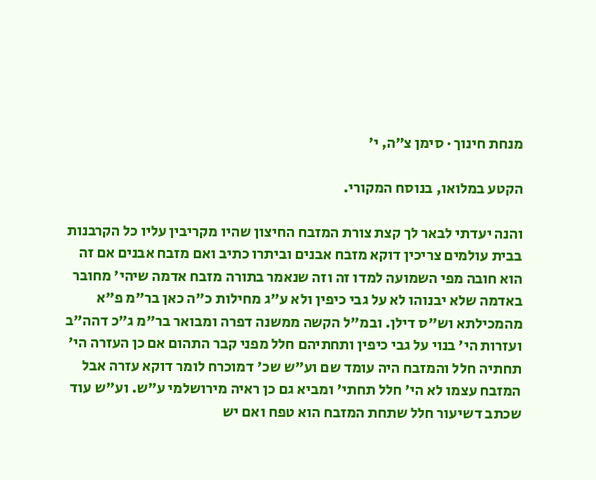מנחת חינוך · סימן צ״ה, י׳

הקטע במלואו, בנוסח המקורי.

והנה יעדתי לבאר לך קצת צורת המזבח החיצון שהיו מקריבין עליו כל הקרבנות בבית עולמים צריכין דוקא מזבח אבנים וביתרו כתיב ואם מזבח אבנים אם זה הוא חובה מפי השמועה למדו זה וזה שנאמר בתורה מזבח אדמה שיהי' מחובר באדמה שלא יבנוהו לא על גבי כיפין ולא ע"ג מחילות כ"ה כאן בר"מ פ"א מהמכילתא וש"ס דילן. ובמ"ל הקשה ממשנה דפרה ומבואר בר"מ ג"כ דהה"ב ועזרות הי' בנוי על גבי כיפין ותחתיהם חלל מפני קבר התהום אם כן העזרה הי' תחתיה חלל והמזבח היה עומד שם וע"ש שכ' דמוכרח לומר דוקא עזרה אבל המזבח עצמו לא הי' חלל תחתי' ומביא גם כן ראיה מירושלמי ע"ש. וע"ש עוד שכתב דשיעור חלל שתחת המזבח הוא טפח ואם יש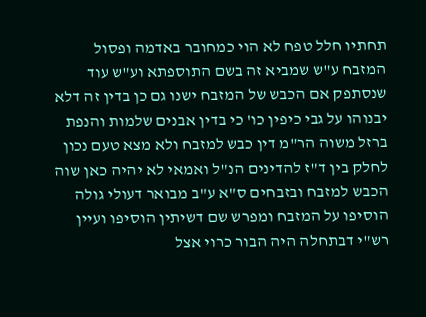תחתיו חלל טפח לא הוי כמחובר באדמה ופסול המזבח ע"ש שמביא זה בשם התוספתא וע"ש עוד שנסתפק אם הכבש של המזבח ישנו גם כן בדין זה דלא יבנוהו על גבי כיפין כו' כי בדין אבנים שלמות והנפת ברזל משוה הר"מ דין כבש למזבח ולא מצא טעם נכון לחלק בין ד"ז להדינים הנ"ל ואמאי לא יהיה כאן שוה הכבש למזבח ובזבחים ס"א ע"ב מבואר דעולי גולה הוסיפו על המזבח ומפרש שם דשיתין הוסיפו ועיין רש"י דבתחלה היה הבור כרוי אצל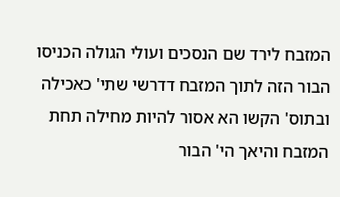המזבח לירד שם הנסכים ועולי הגולה הכניסו הבור הזה לתוך המזבח דדרשי שתי' כאכילה ובתוס' הקשו הא אסור להיות מחילה תחת המזבח והיאך הי' הבור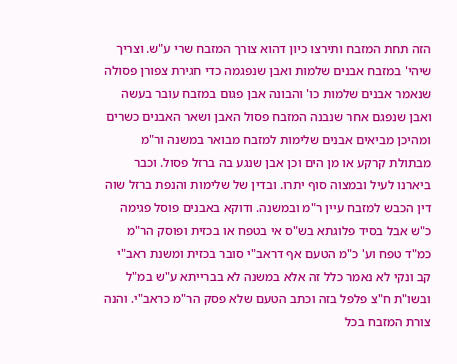הזה תחת המזבח ותירצו כיון דהוא צורך המזבח שרי ע"ש. וצריך שיהי' במזבח אבנים שלמות ואבן שנפגמה כדי חגירת צפורן פסולה שנאמר אבנים שלמות כו' והבונה אבן פגום במזבח עובר בעשה ואבן שנפגם אחר שנבנה המזבח פסול האבן ושאר האבנים כשרים ומהיכן מביאים אבנים שלימות למזבח מבואר במשנה ור"מ מבתולת קרקע או מן הים וכן אבן שנגע בה ברזל פסול. וכבר ביארנו לעיל ובמצוה סוף יתרו. ובדין של שלימות והנפת ברזל שוה דין הכבש למזבח עיין ר"מ ובמשנה. ודוקא באבנים פוסל פגימה כ"ש אבל בסיד פלוגתא בש"ס אי בטפח או בכזית ופוסק הר"מ כמ"ד טפח וע' כ"מ הטעם אף דראב"י סובר בכזית ומשנת ראב"י קב ונקי לא נאמר כלל זה אלא במשנה לא בברייתא ע"ש במ"ל ובשו"ת ח"צ פלפל בזה וכתב הטעם שלא פסק הר"מ כראב"י. והנה צורת המזבח בכל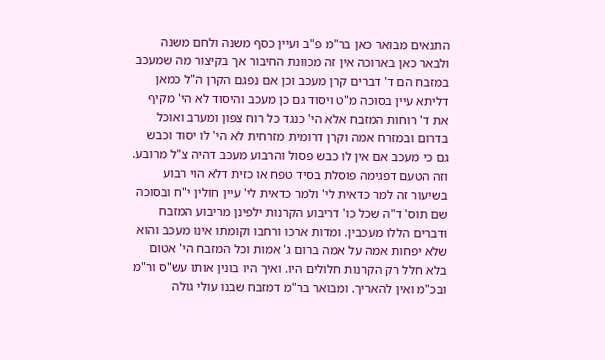התנאים מבואר כאן בר"מ פ"ב ועיין כסף משנה ולחם משנה ולבאר כאן בארוכה אין זה מכוונת החיבור אך בקיצור מה שמעכב במזבח הם ד' דברים קרן מעכב וכן אם נפגם הקרן ה"ל כמאן דליתא עיין בסוכה מ"ט ויסוד גם כן מעכב והיסוד לא הי' מקיף את ד' רוחות המזבח אלא הי' כנגד כל רוח צפון ומערב ואוכל בדרום ובמזרח אמה וקרן דרומית מזרחית לא הי' לו יסוד וכבש גם כי מעכב אם אין לו כבש פסול והרבוע מעכב דהיה צ"ל מרובע. וזה הטעם דפגימה פוסלת בסיד טפח או כזית דלא הוי רבוע בשיעור זה למר כדאית לי' ולמר כדאית לי' עיין חולין י"ח ובסוכה שם תוס' ד"ה שכל כו' דריבוע הקרנות ילפינן מריבוע המזבח ודברים הללו מעכבין. ומדות ארכו ורחבו וקומתו אינו מעכב והוא שלא יפחות אמה על אמה ברום ג' אמות וכל המזבח הי' אטום בלא חלל רק הקרנות חלולים היו. ואיך היו בונין אותו עש"ס ור"מ ובכ"מ ואין להאריך. ומבואר בר"מ דמזבח שבנו עולי גולה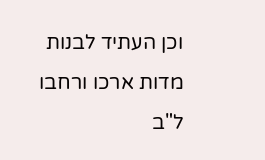וכן העתיד לבנות מדות ארכו ורחבו ל"ב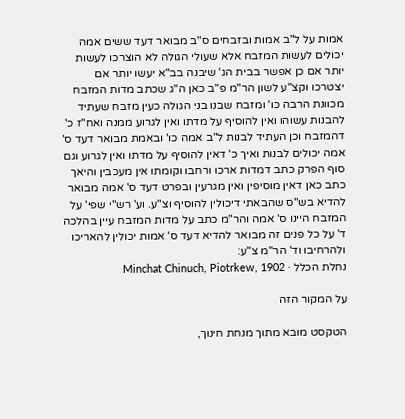אמות על ל"ב אמות ובזבחים ס"ב מבואר דעד ששים אמה יכולים לעשות המזבח אלא שעולי הגולה לא הוצרכו לעשות יותר אם כן אפשר בבית הג' שיבנה בב"א יעשו יותר אם יצטרכו וקצ"ע לשון הר"מ פ"ב כאן ה"ג שכתב מדות המזבח מכוונת הרבה כו' ומזבח שבנו בני הגולה כעין מזבח שעתיד להבנות עשוהו ואין להוסיף על מדתו ואין לגרוע ממנה ואח"ז כ' דהמזבח וכן העתיד לבנות ל"ב אמה כו' ובאמת מבואר דעד ס' אמה יכולים לבנות ואיך כ' דאין להוסיף על מדתו ואין לגרוע וגם סוף הפרק כתב דמדות ארכו ורחבו וקומתו אין מעכבין והיאך כתב כאן דאין מוסיפין ואין מגרעין ובפרט דעד ס' אמה מבואר להדיא בש"ס שהבאתי דיכולין להוסיף וצ"ע. וע' רש"י שפי' על המזבח היינו ס' אמה והר"מ כתב על מדות המזבח עיין בהלכה ד' על כל פנים זה מבואר להדיא דעד ס' אמות יכולין להאריכו ולהרחיבו וד' הר"מ צ"ע:
נחלת הכלל · Minchat Chinuch, Piotrkew, 1902

על המקור הזה

הטקסט מובא מתוך מנחת חינוך,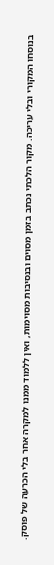בנוסחו המקורי ובלי עריכה. מקור הלכתי נכתב בזמן מסוים ובנסיבות מסוימות, ואין ללמוד ממנו למקרה אחר בלי הכרעה של פוסק.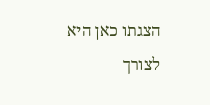הצגתו כאן היא לצורך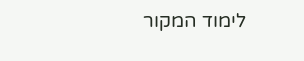לימוד המקור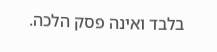בלבד ואינה פסק הלכה.